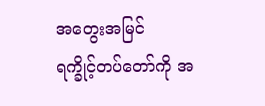အတွေးအမြင်
ရက္ခိုင့်တပ်တော်ကို အ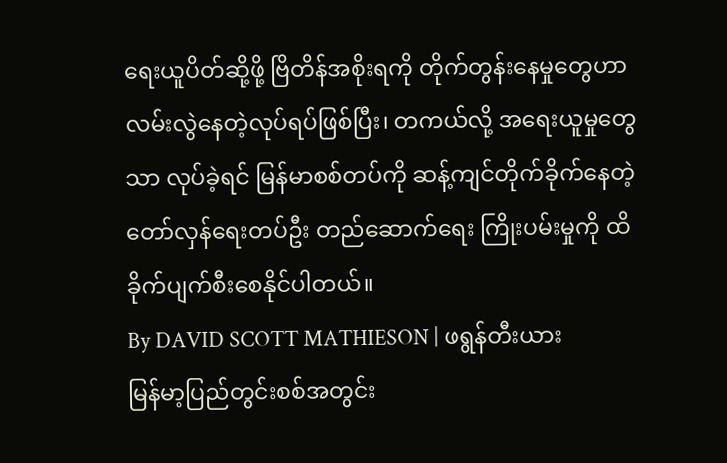ရေးယူပိတ်ဆို့ဖို့ ဗြိတိန်အစိုးရကို တိုက်တွန်းနေမှုတွေဟာ လမ်းလွဲနေတဲ့လုပ်ရပ်ဖြစ်ပြီး၊ တကယ်လို့ အရေးယူမှုတွေသာ လုပ်ခဲ့ရင် မြန်မာစစ်တပ်ကို ဆန့်ကျင်တိုက်ခိုက်နေတဲ့ တော်လှန်ရေးတပ်ဦး တည်ဆောက်ရေး ကြိုးပမ်းမှုကို ထိခိုက်ပျက်စီးစေနိုင်ပါတယ်။
By DAVID SCOTT MATHIESON | ဖရွန်တီးယား
မြန်မာ့ပြည်တွင်းစစ်အတွင်း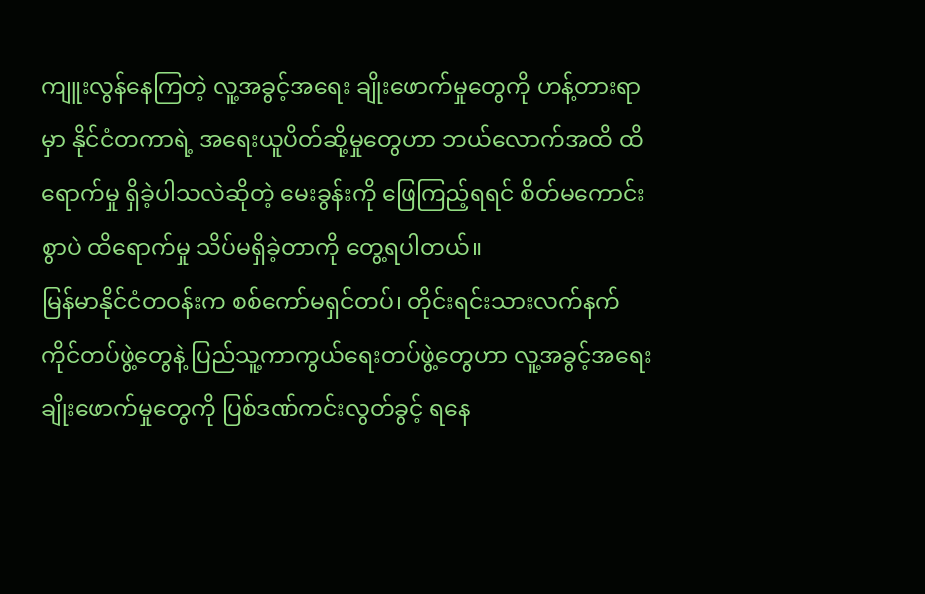ကျူးလွန်နေကြတဲ့ လူ့အခွင့်အရေး ချိုးဖောက်မှုတွေကို ဟန့်တားရာမှာ နိုင်ငံတကာရဲ့ အရေးယူပိတ်ဆို့မှုတွေဟာ ဘယ်လောက်အထိ ထိရောက်မှု ရှိခဲ့ပါသလဲဆိုတဲ့ မေးခွန်းကို ဖြေကြည့်ရရင် စိတ်မကောင်းစွာပဲ ထိရောက်မှု သိပ်မရှိခဲ့တာကို တွေ့ရပါတယ်။
မြန်မာနိုင်ငံတဝန်းက စစ်ကော်မရှင်တပ်၊ တိုင်းရင်းသားလက်နက်ကိုင်တပ်ဖွဲ့တွေနဲ့ ပြည်သူ့ကာကွယ်ရေးတပ်ဖွဲ့တွေဟာ လူ့အခွင့်အရေးချိုးဖောက်မှုတွေကို ပြစ်ဒဏ်ကင်းလွတ်ခွင့် ရနေ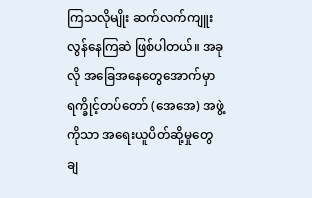ကြသလိုမျိုး ဆက်လက်ကျူးလွန်နေကြဆဲ ဖြစ်ပါတယ်။ အခုလို အခြေအနေတွေအောက်မှာ ရက္ခိုင့်တပ်တော် (အေအေ) အဖွဲ့ကိုသာ အရေးယူပိတ်ဆို့မှုတွေ ချ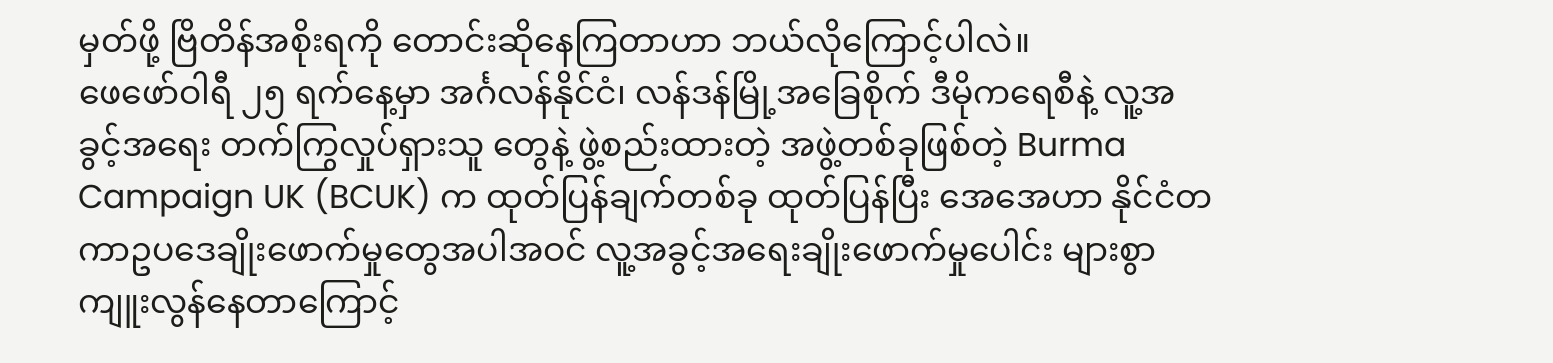မှတ်ဖို့ ဗြိတိန်အစိုးရကို တောင်းဆိုနေကြတာဟာ ဘယ်လိုကြောင့်ပါလဲ။
ဖေဖော်ဝါရီ ၂၅ ရက်နေ့မှာ အင်္ဂလန်နိုင်ငံ၊ လန်ဒန်မြို့အခြေစိုက် ဒီမိုကရေစီနဲ့ လူ့အခွင့်အရေး တက်ကြွလှုပ်ရှားသူ တွေနဲ့ ဖွဲ့စည်းထားတဲ့ အဖွဲ့တစ်ခုဖြစ်တဲ့ Burma Campaign UK (BCUK) က ထုတ်ပြန်ချက်တစ်ခု ထုတ်ပြန်ပြီး အေအေဟာ နိုင်ငံတကာဥပဒေချိုးဖောက်မှုတွေအပါအဝင် လူ့အခွင့်အရေးချိုးဖောက်မှုပေါင်း များစွာ ကျူးလွန်နေတာကြောင့်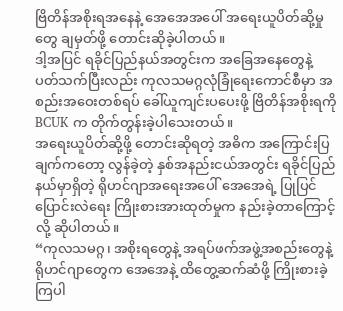ဗြိတိန်အစိုးရအနေနဲ့ အေအေအပေါ် အရေးယူပိတ်ဆို့မှုတွေ ချမှတ်ဖို့ တောင်းဆိုခဲ့ပါတယ်။
ဒါ့အပြင် ရခိုင်ပြည်နယ်အတွင်းက အခြေအနေတွေနဲ့ ပတ်သက်ပြီးလည်း ကုလသမဂ္ဂလုံခြုံရေးကောင်စီမှာ အစည်းအဝေးတစ်ရပ် ခေါ်ယူကျင်းပပေးဖို့ ဗြိတိန်အစိုးရကို BCUK က တိုက်တွန်းခဲ့ပါသေးတယ်။
အရေးယူပိတ်ဆို့ဖို့ တောင်းဆိုရတဲ့ အဓိက အကြောင်းပြချက်ကတော့ လွန်ခဲ့တဲ့ နှစ်အနည်းငယ်အတွင်း ရခိုင်ပြည်နယ်မှာရှိတဲ့ ရိုဟင်ဂျာအရေးအပေါ် အေအေရဲ့ ပြုပြင်ပြောင်းလဲရေး ကြိုးစားအားထုတ်မှုက နည်းခဲ့တာကြောင့် လို့ ဆိုပါတယ်။
“ကုလသမဂ္ဂ၊ အစိုးရတွေနဲ့ အရပ်ဖက်အဖွဲ့အစည်းတွေနဲ့ ရိုဟင်ဂျာတွေက အေအေနဲ့ ထိတွေ့ဆက်ဆံဖို့ ကြိုးစားခဲ့ကြပါ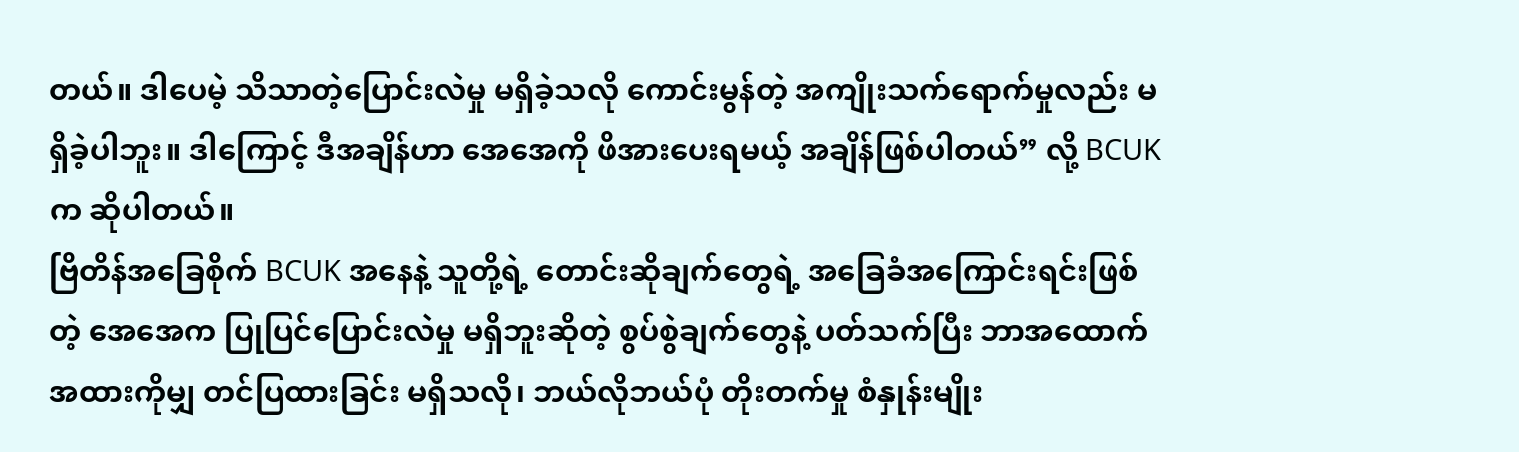တယ်။ ဒါပေမဲ့ သိသာတဲ့ပြောင်းလဲမှု မရှိခဲ့သလို ကောင်းမွန်တဲ့ အကျိုးသက်ရောက်မှုလည်း မရှိခဲ့ပါဘူး။ ဒါကြောင့် ဒီအချိန်ဟာ အေအေကို ဖိအားပေးရမယ့် အချိန်ဖြစ်ပါတယ်” လို့ BCUK က ဆိုပါတယ်။
ဗြိတိန်အခြေစိုက် BCUK အနေနဲ့ သူတို့ရဲ့ တောင်းဆိုချက်တွေရဲ့ အခြေခံအကြောင်းရင်းဖြစ်တဲ့ အေအေက ပြုပြင်ပြောင်းလဲမှု မရှိဘူးဆိုတဲ့ စွပ်စွဲချက်တွေနဲ့ ပတ်သက်ပြီး ဘာအထောက်အထားကိုမျှ တင်ပြထားခြင်း မရှိသလို၊ ဘယ်လိုဘယ်ပုံ တိုးတက်မှု စံနှုန်းမျိုး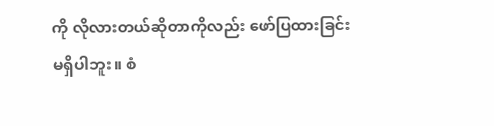ကို လိုလားတယ်ဆိုတာကိုလည်း ဖော်ပြထားခြင်း မရှိပါဘူး။ စံ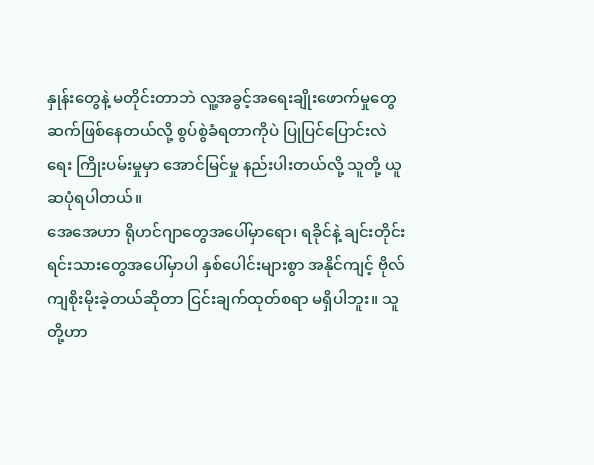နှုန်းတွေနဲ့ မတိုင်းတာဘဲ လူ့အခွင့်အရေးချိုးဖောက်မှုတွေ ဆက်ဖြစ်နေတယ်လို့ စွပ်စွဲခံရတာကိုပဲ ပြုပြင်ပြောင်းလဲရေး ကြိုးပမ်းမှုမှာ အောင်မြင်မှု နည်းပါးတယ်လို့ သူတို့ ယူဆပုံရပါတယ်။
အေအေဟာ ရိုဟင်ဂျာတွေအပေါ်မှာရော၊ ရခိုင်နဲ့ ချင်းတိုင်းရင်းသားတွေအပေါ်မှာပါ နှစ်ပေါင်းများစွာ အနိုင်ကျင့် ဗိုလ်ကျစိုးမိုးခဲ့တယ်ဆိုတာ ငြင်းချက်ထုတ်စရာ မရှိပါဘူး။ သူတို့ဟာ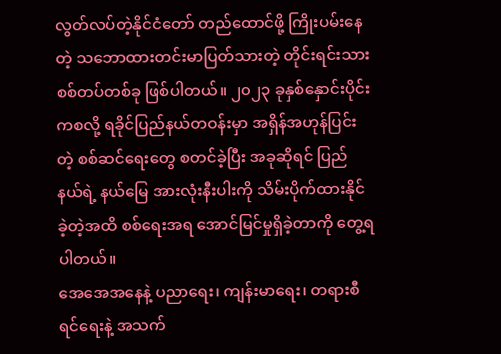လွတ်လပ်တဲ့နိုင်ငံတော် တည်ထောင်ဖို့ ကြိုးပမ်းနေတဲ့ သဘောထားတင်းမာပြတ်သားတဲ့ တိုင်းရင်းသားစစ်တပ်တစ်ခု ဖြစ်ပါတယ်။ ၂၀၂၃ ခုနှစ်နှောင်းပိုင်းကစလို့ ရခိုင်ပြည်နယ်တဝန်းမှာ အရှိန်အဟုန်ပြင်းတဲ့ စစ်ဆင်ရေးတွေ စတင်ခဲ့ပြီး အခုဆိုရင် ပြည်နယ်ရဲ့ နယ်မြေ အားလုံးနီးပါးကို သိမ်းပိုက်ထားနိုင်ခဲ့တဲ့အထိ စစ်ရေးအရ အောင်မြင်မှုရှိခဲ့တာကို တွေ့ရပါတယ်။
အေအေအနေနဲ့ ပညာရေး၊ ကျန်းမာရေး၊ တရားစီရင်ရေးနဲ့ အသက်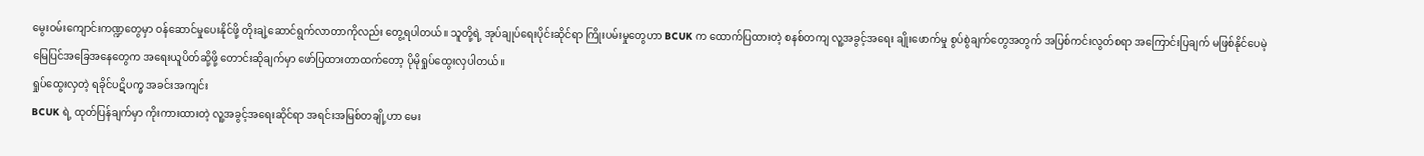မွေးဝမ်းကျောင်းကဏ္ဍတွေမှာ ဝန်ဆောင်မှုပေးနိုင်ဖို့ တိုးချဲ့ဆောင်ရွက်လာတာကိုလည်း တွေ့ရပါတယ်။ သူတို့ရဲ့ အုပ်ချုပ်ရေးပိုင်းဆိုင်ရာ ကြိုးပမ်းမှုတွေဟာ BCUK က ထောက်ပြထားတဲ့ စနစ်တကျ လူ့အခွင့်အရေး ချိုးဖောက်မှု စွပ်စွဲချက်တွေအတွက် အပြစ်ကင်းလွတ်စရာ အကြောင်းပြချက် မဖြစ်နိုင်ပေမဲ့ မြေပြင်အခြေအနေတွေက အရေးယူပိတ်ဆို့ဖို့ တောင်းဆိုချက်မှာ ဖော်ပြထားတာထက်တော့ ပိုမိုရှုပ်ထွေးလှပါတယ်။
ရှုပ်ထွေးလှတဲ့ ရခိုင်ပဋိပက္ခ အခင်းအကျင်း
BCUK ရဲ့ ထုတ်ပြန်ချက်မှာ ကိုးကားထားတဲ့ လူ့အခွင့်အရေးဆိုင်ရာ အရင်းအမြစ်တချို့ဟာ မေး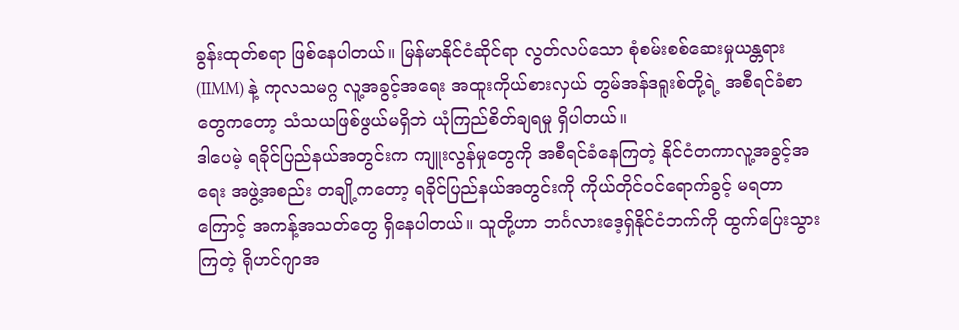ခွန်းထုတ်စရာ ဖြစ်နေပါတယ်။ မြန်မာနိုင်ငံဆိုင်ရာ လွတ်လပ်သော စုံစမ်းစစ်ဆေးမှုယန္တရား (IIMM) နဲ့ ကုလသမဂ္ဂ လူ့အခွင့်အရေး အထူးကိုယ်စားလှယ် တွမ်အန်ဒရူးစ်တို့ရဲ့ အစီရင်ခံစာတွေကတော့ သံသယဖြစ်ဖွယ်မရှိဘဲ ယုံကြည်စိတ်ချရမှု ရှိပါတယ်။
ဒါပေမဲ့ ရခိုင်ပြည်နယ်အတွင်းက ကျူးလွန်မှုတွေကို အစီရင်ခံနေကြတဲ့ နိုင်ငံတကာလူ့အခွင့်အရေး အဖွဲ့အစည်း တချို့ကတော့ ရခိုင်ပြည်နယ်အတွင်းကို ကိုယ်တိုင်ဝင်ရောက်ခွင့် မရတာကြောင့် အကန့်အသတ်တွေ ရှိနေပါတယ်။ သူတို့ဟာ ဘင်္ဂလားဒေ့ရှ်နိုင်ငံဘက်ကို ထွက်ပြေးသွားကြတဲ့ ရိုဟင်ဂျာအ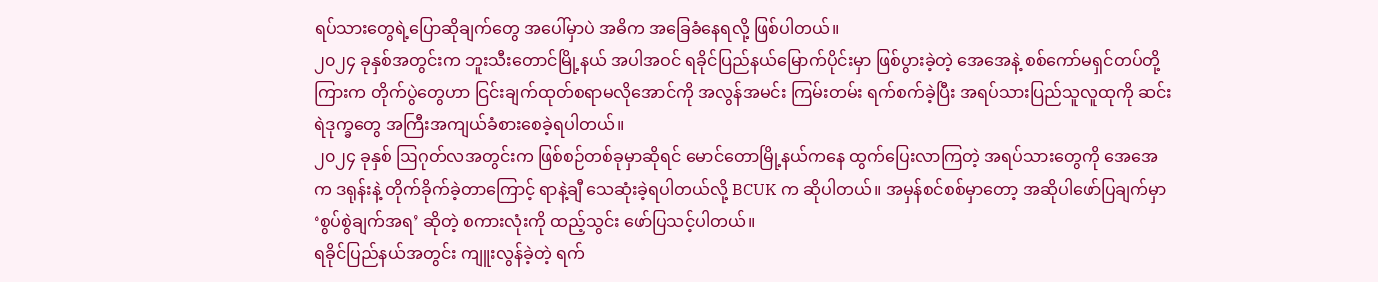ရပ်သားတွေရဲ့ပြောဆိုချက်တွေ အပေါ်မှာပဲ အဓိက အခြေခံနေရလို့ ဖြစ်ပါတယ်။
၂၀၂၄ ခုနှစ်အတွင်းက ဘူးသီးတောင်မြို့နယ် အပါအဝင် ရခိုင်ပြည်နယ်မြောက်ပိုင်းမှာ ဖြစ်ပွားခဲ့တဲ့ အေအေနဲ့ စစ်ကော်မရှင်တပ်တို့ကြားက တိုက်ပွဲတွေဟာ ငြင်းချက်ထုတ်စရာမလိုအောင်ကို အလွန်အမင်း ကြမ်းတမ်း ရက်စက်ခဲ့ပြီး အရပ်သားပြည်သူလူထုကို ဆင်းရဲဒုက္ခတွေ အကြီးအကျယ်ခံစားစေခဲ့ရပါတယ်။
၂၀၂၄ ခုနှစ် ဩဂုတ်လအတွင်းက ဖြစ်စဉ်တစ်ခုမှာဆိုရင် မောင်တောမြို့နယ်ကနေ ထွက်ပြေးလာကြတဲ့ အရပ်သားတွေကို အေအေက ဒရုန်းနဲ့ တိုက်ခိုက်ခဲ့တာကြောင့် ရာနဲ့ချီ သေဆုံးခဲ့ရပါတယ်လို့ BCUK က ဆိုပါတယ်။ အမှန်စင်စစ်မှာတော့ အဆိုပါဖော်ပြချက်မှာ ‘စွပ်စွဲချက်အရ’ ဆိုတဲ့ စကားလုံးကို ထည့်သွင်း ဖော်ပြသင့်ပါတယ်။
ရခိုင်ပြည်နယ်အတွင်း ကျူးလွန်ခဲ့တဲ့ ရက်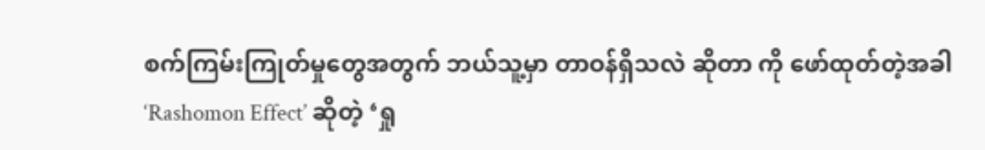စက်ကြမ်းကြုတ်မှုတွေအတွက် ဘယ်သူ့မှာ တာဝန်ရှိသလဲ ဆိုတာ ကို ဖော်ထုတ်တဲ့အခါ ‘Rashomon Effect’ ဆိုတဲ့ ‘ရှု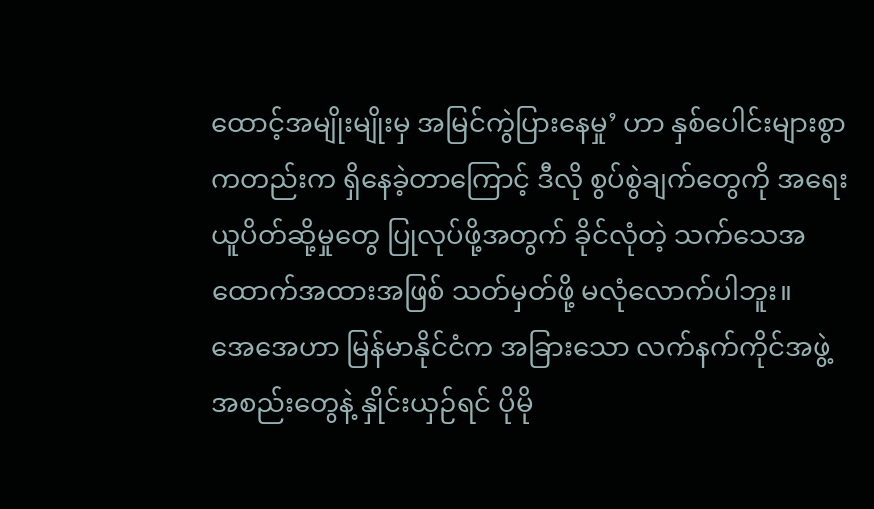ထောင့်အမျိုးမျိုးမှ အမြင်ကွဲပြားနေမှု’ ဟာ နှစ်ပေါင်းများစွာကတည်းက ရှိနေခဲ့တာကြောင့် ဒီလို စွပ်စွဲချက်တွေကို အရေးယူပိတ်ဆို့မှုတွေ ပြုလုပ်ဖို့အတွက် ခိုင်လုံတဲ့ သက်သေအထောက်အထားအဖြစ် သတ်မှတ်ဖို့ မလုံလောက်ပါဘူး။
အေအေဟာ မြန်မာနိုင်ငံက အခြားသော လက်နက်ကိုင်အဖွဲ့အစည်းတွေနဲ့ နှိုင်းယှဉ်ရင် ပိုမို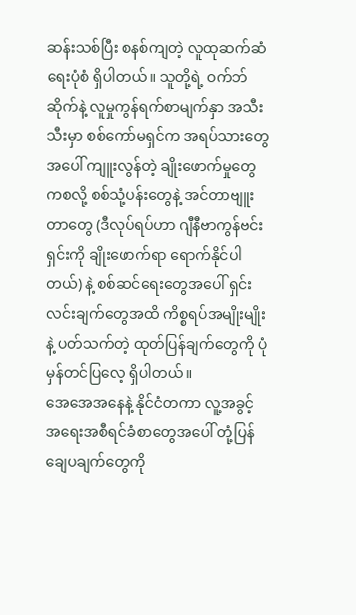ဆန်းသစ်ပြီး စနစ်ကျတဲ့ လူထုဆက်ဆံရေးပုံစံ ရှိပါတယ်။ သူတို့ရဲ့ ဝက်ဘ်ဆိုက်နဲ့ လူမှုကွန်ရက်စာမျက်နှာ အသီးသီးမှာ စစ်ကော်မရှင်က အရပ်သားတွေအပေါ် ကျူးလွန်တဲ့ ချိုးဖောက်မှုတွေကစလို့ စစ်သုံ့ပန်းတွေနဲ့ အင်တာဗျူးတာတွေ (ဒီလုပ်ရပ်ဟာ ဂျီနီဗာကွန်ဗင်းရှင်းကို ချိုးဖောက်ရာ ရောက်နိုင်ပါတယ်) နဲ့ စစ်ဆင်ရေးတွေအပေါ် ရှင်းလင်းချက်တွေအထိ ကိစ္စရပ်အမျိုးမျိုးနဲ့ ပတ်သက်တဲ့ ထုတ်ပြန်ချက်တွေကို ပုံမှန်တင်ပြလေ့ ရှိပါတယ်။
အေအေအနေနဲ့ နိုင်ငံတကာ လူ့အခွင့်အရေးအစီရင်ခံစာတွေအပေါ် တုံ့ပြန်ချေပချက်တွေကို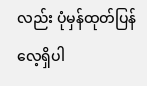လည်း ပုံမှန်ထုတ်ပြန်လေ့ရှိပါ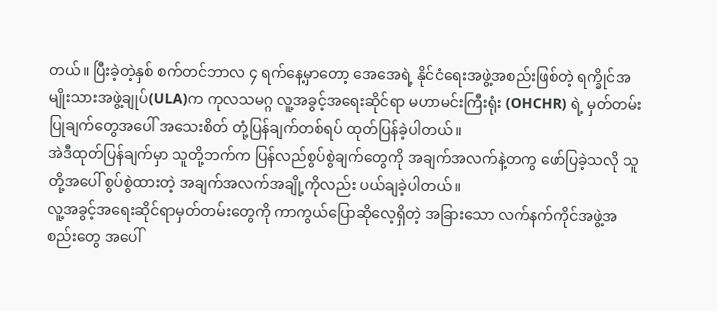တယ်။ ပြီးခဲ့တဲ့နှစ် စက်တင်ဘာလ ၄ ရက်နေ့မှာတော့ အေအေရဲ့ နိုင်ငံရေးအဖွဲ့အစည်းဖြစ်တဲ့ ရက္ခိုင်အမျိုးသားအဖွဲ့ချုပ်(ULA)က ကုလသမဂ္ဂ လူ့အခွင့်အရေးဆိုင်ရာ မဟာမင်းကြီးရုံး (OHCHR) ရဲ့ မှတ်တမ်းပြုချက်တွေအပေါ် အသေးစိတ် တုံ့ပြန်ချက်တစ်ရပ် ထုတ်ပြန်ခဲ့ပါတယ်။
အဲဒီထုတ်ပြန်ချက်မှာ သူတို့ဘက်က ပြန်လည်စွပ်စွဲချက်တွေကို အချက်အလက်နဲ့တကွ ဖော်ပြခဲ့သလို သူတို့အပေါ် စွပ်စွဲထားတဲ့ အချက်အလက်အချို့ကိုလည်း ပယ်ချခဲ့ပါတယ်။
လူ့အခွင့်အရေးဆိုင်ရာမှတ်တမ်းတွေကို ကာကွယ်ပြောဆိုလေ့ရှိတဲ့ အခြားသော လက်နက်ကိုင်အဖွဲ့အစည်းတွေ အပေါ်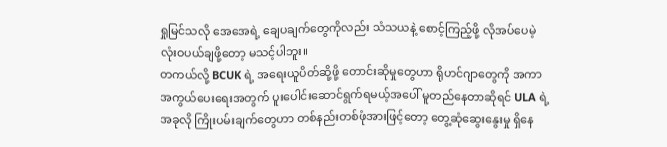ရှုမြင်သလို အေအေရဲ့ ချေပချက်တွေကိုလည်း သံသယနဲ့ စောင့်ကြည့်ဖို့ လိုအပ်ပေမဲ့ လုံးဝပယ်ချဖို့တော့ မသင့်ပါဘူး။
တကယ်လို့ BCUK ရဲ့ အရေးယူပိတ်ဆို့ဖို့ တောင်းဆိုမှုတွေဟာ ရိုဟင်ဂျာတွေကို အကာအကွယ်ပေးရေးအတွက် ပူးပေါင်းဆောင်ရွက်ရမယ့်အပေါ် မူတည်နေတာဆိုရင် ULA ရဲ့အခုလို ကြိုးပမ်းချက်တွေဟာ တစ်နည်းတစ်ဖုံအားဖြင့်တော့ တွေ့ဆုံဆွေးနွေးမှု ရှိနေ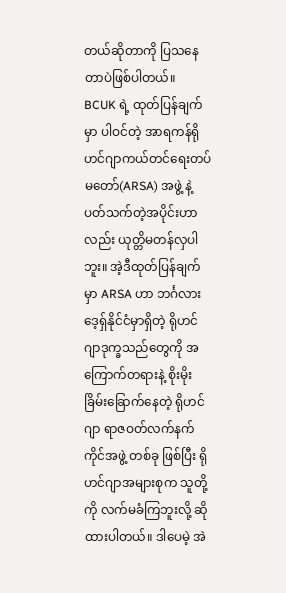တယ်ဆိုတာကို ပြသနေတာပဲဖြစ်ပါတယ်။
BCUK ရဲ့ ထုတ်ပြန်ချက်မှာ ပါဝင်တဲ့ အာရကန်ရိုဟင်ဂျာကယ်တင်ရေးတပ်မတော်(ARSA) အဖွဲ့ နဲ့ ပတ်သက်တဲ့အပိုင်းဟာလည်း ယုတ္တိမတန်လှပါဘူး။ အဲ့ဒီထုတ်ပြန်ချက်မှာ ARSA ဟာ ဘင်္ဂလားဒေ့ရှ်နိုင်ငံမှာရှိတဲ့ ရိုဟင်ဂျာဒုက္ခသည်တွေကို အကြောက်တရားနဲ့ စိုးမိုးခြိမ်းခြောက်နေတဲ့ ရိုဟင်ဂျာ ရာဇဝတ်လက်နက်ကိုင်အဖွဲ့ တစ်ခု ဖြစ်ပြီး ရိုဟင်ဂျာအများစုက သူတို့ကို လက်မခံကြဘူးလို့ ဆိုထားပါတယ်။ ဒါပေမဲ့ အဲ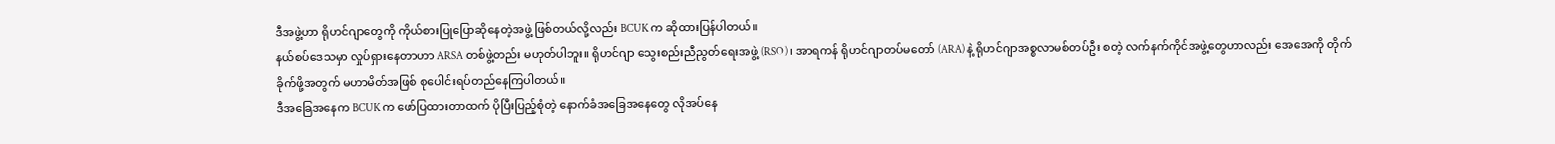ဒီအဖွဲ့ဟာ ရိုဟင်ဂျာတွေကို ကိုယ်စားပြုပြောဆိုနေတဲ့အဖွဲ့ ဖြစ်တယ်လို့လည်း BCUK က ဆိုထားပြန်ပါတယ်။
နယ်စပ်ဒေသမှာ လှုပ်ရှားနေတာဟာ ARSA တစ်ဖွဲ့တည်း မဟုတ်ပါဘူး။ ရိုဟင်ဂျာ သွေးစည်းညီညွတ်ရေးအဖွဲ့ (RSO)၊ အာရကန် ရိုဟင်ဂျာတပ်မတော် (ARA) နဲ့ ရိုဟင်ဂျာအစ္စလာမစ်တပ်ဦး စတဲ့ လက်နက်ကိုင်အဖွဲ့တွေဟာလည်း အေအေကို တိုက်ခိုက်ဖို့အတွက် မဟာမိတ်အဖြစ် စုပေါင်းရပ်တည်နေကြပါတယ်။
ဒီအခြေအနေက BCUK က ဖော်ပြထားတာထက် ပိုပြီးပြည့်စုံတဲ့ နောက်ခံအခြေအနေတွေ လိုအပ်နေ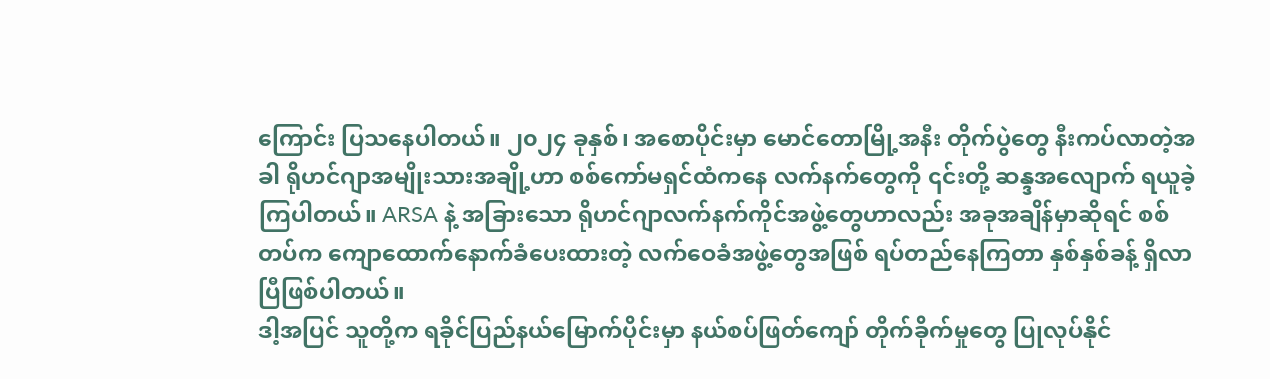ကြောင်း ပြသနေပါတယ်။ ၂၀၂၄ ခုနှစ်၊ အစောပိုင်းမှာ မောင်တောမြို့အနီး တိုက်ပွဲတွေ နီးကပ်လာတဲ့အခါ ရိုဟင်ဂျာအမျိုးသားအချို့ဟာ စစ်ကော်မရှင်ထံကနေ လက်နက်တွေကို ၎င်းတို့ ဆန္ဒအလျောက် ရယူခဲ့ကြပါတယ်။ ARSA နဲ့ အခြားသော ရိုဟင်ဂျာလက်နက်ကိုင်အဖွဲ့တွေဟာလည်း အခုအချိန်မှာဆိုရင် စစ်တပ်က ကျောထောက်နောက်ခံပေးထားတဲ့ လက်ဝေခံအဖွဲ့တွေအဖြစ် ရပ်တည်နေကြတာ နှစ်နှစ်ခန့် ရှိလာပြီဖြစ်ပါတယ်။
ဒါ့အပြင် သူတို့က ရခိုင်ပြည်နယ်မြောက်ပိုင်းမှာ နယ်စပ်ဖြတ်ကျော် တိုက်ခိုက်မှုတွေ ပြုလုပ်နိုင်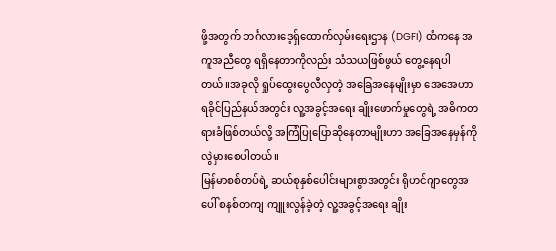ဖို့အတွက် ဘင်္ဂလားဒေ့ရှ်ထောက်လှမ်းရေးဌာန (DGFI) ထံကနေ အကူအညီတွေ ရရှိနေတာကိုလည်း သံသယဖြစ်ဖွယ် တွေ့နေရပါတယ်။အခုလို ရှုပ်ထွေးပွေလီလှတဲ့ အခြေအနေမျိုးမှာ အေအေဟာ ရခိုင်ပြည်နယ်အတွင်း လူ့အခွင့်အရေး ချိုးဖောက်မှုတွေရဲ့ အဓိကတရားခံဖြစ်တယ်လို့ အကြံပြုပြောဆိုနေတာမျိုးဟာ အခြေအနေမှန်ကို လွဲမှားစေပါတယ်။
မြန်မာစစ်တပ်ရဲ့ ဆယ်စုနှစ်ပေါင်းများစွာအတွင်း ရိုဟင်ဂျာတွေအပေါ် စနစ်တကျ ကျူးလွန်ခဲ့တဲ့ လူ့အခွင့်အရေး ချိုး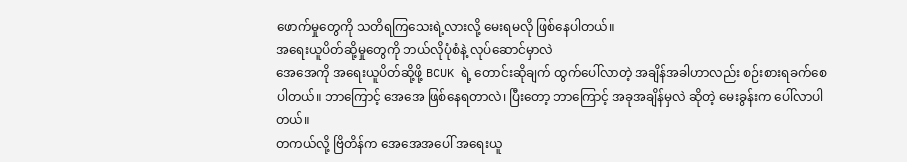ဖောက်မှုတွေကို သတိရကြသေးရဲ့လားလို့ မေးရမလို ဖြစ်နေပါတယ်။
အရေးယူပိတ်ဆို့မှုတွေကို ဘယ်လိုပုံစံနဲ့ လုပ်ဆောင်မှာလဲ
အေအေကို အရေးယူပိတ်ဆို့ဖို့ BCUK ရဲ့ တောင်းဆိုချက် ထွက်ပေါ်လာတဲ့ အချိန်အခါဟာလည်း စဉ်းစားရခက်စေပါတယ်။ ဘာကြောင့် အေအေ ဖြစ်နေရတာလဲ၊ ပြီးတော့ ဘာကြောင့် အခုအချိန်မှလဲ ဆိုတဲ့ မေးခွန်းက ပေါ်လာပါတယ်။
တကယ်လို့ ဗြိတိန်က အေအေအပေါ် အရေးယူ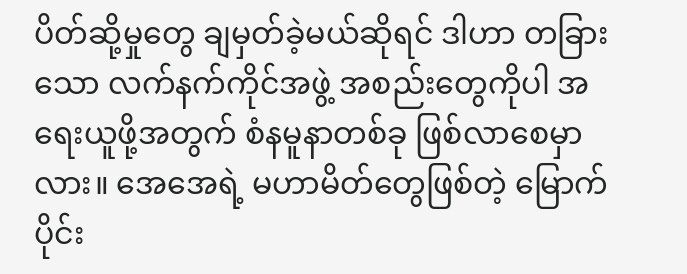ပိတ်ဆို့မှုတွေ ချမှတ်ခဲ့မယ်ဆိုရင် ဒါဟာ တခြားသော လက်နက်ကိုင်အဖွဲ့ အစည်းတွေကိုပါ အရေးယူဖို့အတွက် စံနမူနာတစ်ခု ဖြစ်လာစေမှာလား။ အေအေရဲ့ မဟာမိတ်တွေဖြစ်တဲ့ မြောက်ပိုင်း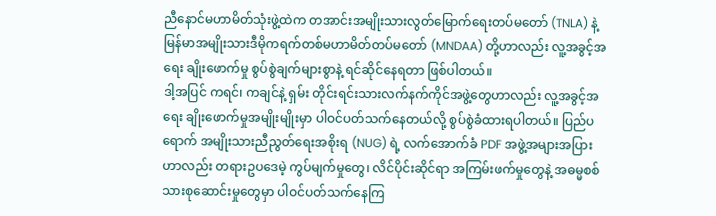ညီနောင်မဟာမိတ်သုံးဖွဲ့ထဲက တအာင်းအမျိုးသားလွတ်မြောက်ရေးတပ်မတော် (TNLA) နဲ့ မြန်မာအမျိုးသားဒီမိုကရက်တစ်မဟာမိတ်တပ်မတော် (MNDAA) တို့ဟာလည်း လူ့အခွင့်အရေး ချိုးဖောက်မှု စွပ်စွဲချက်များစွာနဲ့ ရင်ဆိုင်နေရတာ ဖြစ်ပါတယ်။
ဒါ့အပြင် ကရင်၊ ကချင်နဲ့ ရှမ်း တိုင်းရင်းသားလက်နက်ကိုင်အဖွဲ့တွေဟာလည်း လူ့အခွင့်အရေး ချိုးဖောက်မှုအမျိုးမျိုးမှာ ပါဝင်ပတ်သက်နေတယ်လို့ စွပ်စွဲခံထားရပါတယ်။ ပြည်ပရောက် အမျိုးသားညီညွတ်ရေးအစိုးရ (NUG) ရဲ့ လက်အောက်ခံ PDF အဖွဲ့အများအပြားဟာလည်း တရားဥပဒေမဲ့ ကွပ်မျက်မှုတွေ၊ လိင်ပိုင်းဆိုင်ရာ အကြမ်းဖက်မှုတွေနဲ့ အဓမ္မစစ်သားစုဆောင်းမှုတွေမှာ ပါဝင်ပတ်သက်နေကြ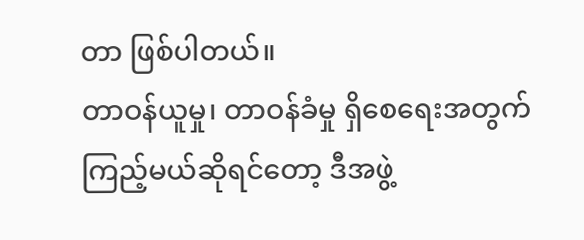တာ ဖြစ်ပါတယ်။
တာဝန်ယူမှု၊ တာဝန်ခံမှု ရှိစေရေးအတွက် ကြည့်မယ်ဆိုရင်တော့ ဒီအဖွဲ့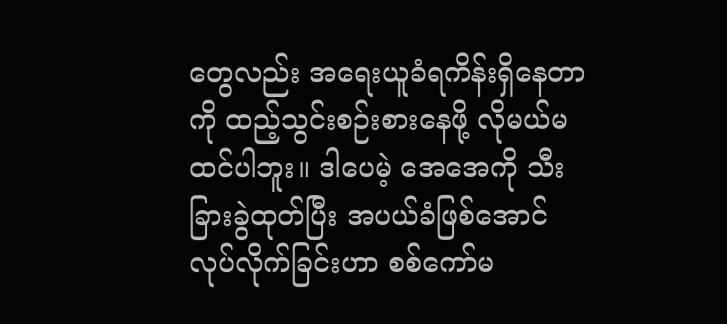တွေလည်း အရေးယူခံရကိန်းရှိနေတာကို ထည့်သွင်းစဉ်းစားနေဖို့ လိုမယ်မထင်ပါဘူး။ ဒါပေမဲ့ အေအေကို သီးခြားခွဲထုတ်ပြီး အပယ်ခံဖြစ်အောင် လုပ်လိုက်ခြင်းဟာ စစ်ကော်မ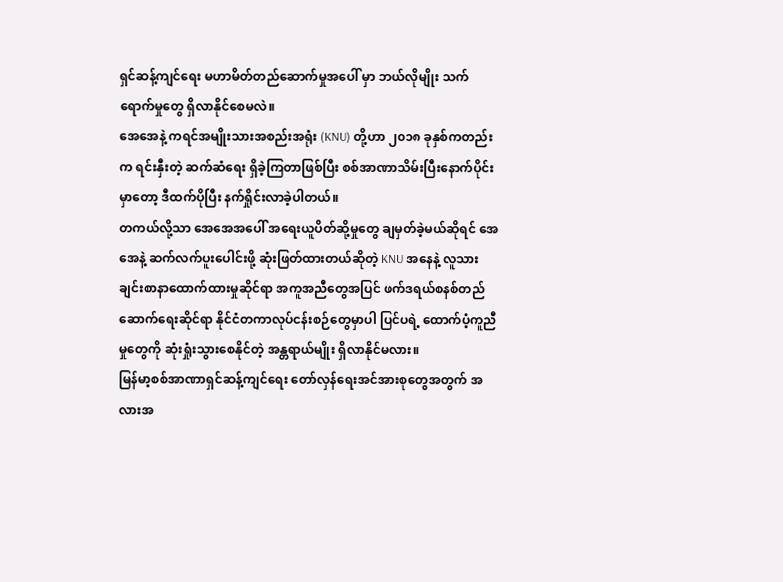ရှင်ဆန့်ကျင်ရေး မဟာမိတ်တည်ဆောက်မှုအပေါ် မှာ ဘယ်လိုမျိုး သက်ရောက်မှုတွေ ရှိလာနိုင်စေမလဲ။
အေအေနဲ့ ကရင်အမျိုးသားအစည်းအရုံး (KNU) တို့ဟာ ၂၀၁၈ ခုနှစ်ကတည်းက ရင်းနှီးတဲ့ ဆက်ဆံရေး ရှိခဲ့ကြတာဖြစ်ပြီး စစ်အာဏာသိမ်းပြီးနောက်ပိုင်းမှာတော့ ဒီထက်ပိုပြီး နက်ရှိုင်းလာခဲ့ပါတယ်။
တကယ်လို့သာ အေအေအပေါ် အရေးယူပိတ်ဆို့မှုတွေ ချမှတ်ခဲ့မယ်ဆိုရင် အေအေနဲ့ ဆက်လက်ပူးပေါင်းဖို့ ဆုံးဖြတ်ထားတယ်ဆိုတဲ့ KNU အနေနဲ့ လူသားချင်းစာနာထောက်ထားမှုဆိုင်ရာ အကူအညီတွေအပြင် ဖက်ဒရယ်စနစ်တည်ဆောက်ရေးဆိုင်ရာ နိုင်ငံတကာလုပ်ငန်းစဉ်တွေမှာပါ ပြင်ပရဲ့ ထောက်ပံ့ကူညီမှုတွေကို ဆုံးရှုံးသွားစေနိုင်တဲ့ အန္တရာယ်မျိုး ရှိလာနိုင်မလား။
မြန်မာ့စစ်အာဏာရှင်ဆန့်ကျင်ရေး တော်လှန်ရေးအင်အားစုတွေအတွက် အလားအ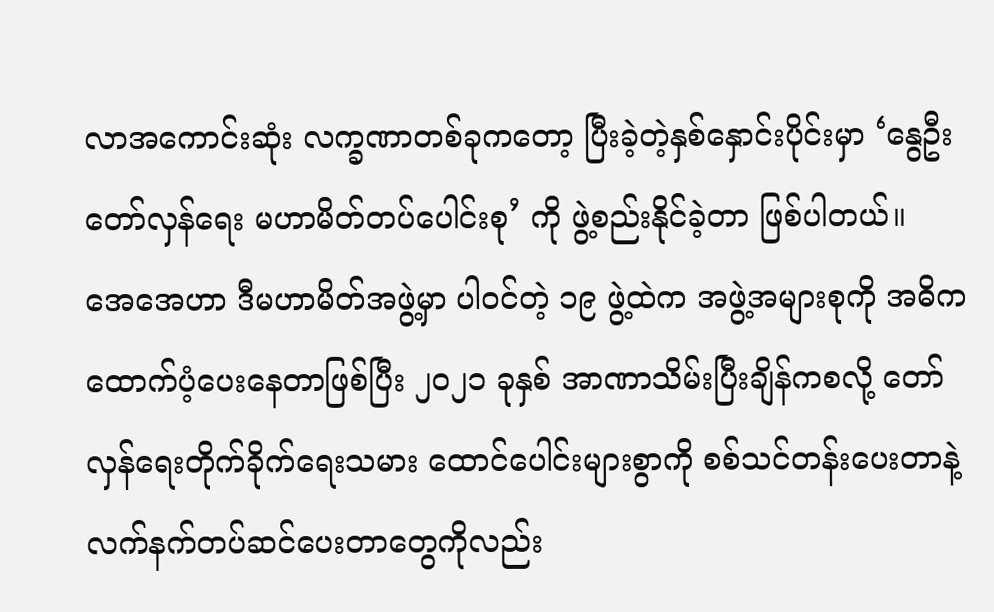လာအကောင်းဆုံး လက္ခဏာတစ်ခုကတော့ ပြီးခဲ့တဲ့နှစ်နှောင်းပိုင်းမှာ ‘နွေဦးတော်လှန်ရေး မဟာမိတ်တပ်ပေါင်းစု’ ကို ဖွဲ့စည်းနိုင်ခဲ့တာ ဖြစ်ပါတယ်။
အေအေဟာ ဒီမဟာမိတ်အဖွဲ့မှာ ပါဝင်တဲ့ ၁၉ ဖွဲ့ထဲက အဖွဲ့အများစုကို အဓိက ထောက်ပံ့ပေးနေတာဖြစ်ပြီး ၂၀၂၁ ခုနှစ် အာဏာသိမ်းပြီးချိန်ကစလို့ တော်လှန်ရေးတိုက်ခိုက်ရေးသမား ထောင်ပေါင်းများစွာကို စစ်သင်တန်းပေးတာနဲ့ လက်နက်တပ်ဆင်ပေးတာတွေကိုလည်း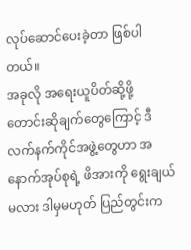လုပ်ဆောင်ပေးခဲ့တာ ဖြစ်ပါတယ်။
အခုလို အရေးယူပိတ်ဆို့ဖို့ တောင်းဆိုချက်တွေကြောင့် ဒီလက်နက်ကိုင်အဖွဲ့တွေဟာ အနောက်အုပ်စုရဲ့ ဖိအားကို ရွေးချယ်မလား ဒါမှမဟုတ် ပြည်တွင်းက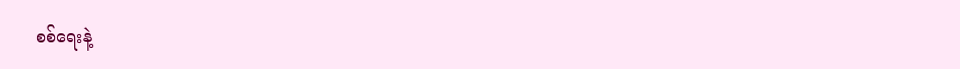စစ်ရေးနဲ့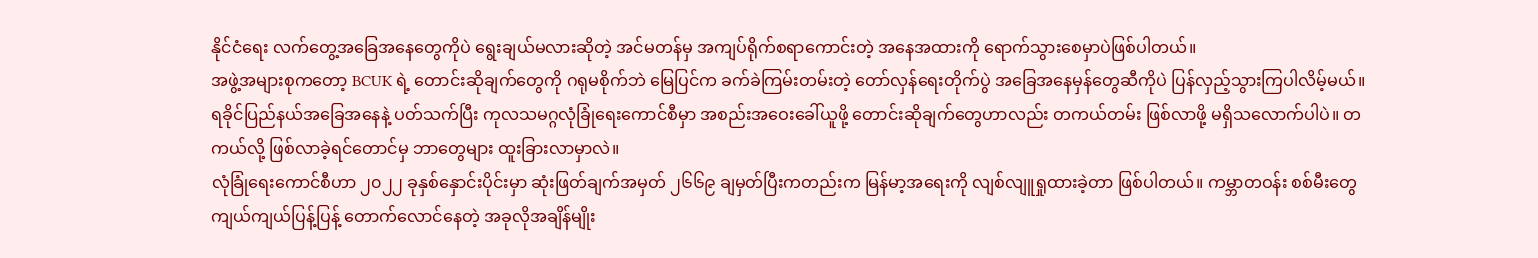နိုင်ငံရေး လက်တွေ့အခြေအနေတွေကိုပဲ ရွေးချယ်မလားဆိုတဲ့ အင်မတန်မှ အကျပ်ရိုက်စရာကောင်းတဲ့ အနေအထားကို ရောက်သွားစေမှာပဲဖြစ်ပါတယ်။
အဖွဲ့အများစုကတော့ BCUK ရဲ့ တောင်းဆိုချက်တွေကို ဂရုမစိုက်ဘဲ မြေပြင်က ခက်ခဲကြမ်းတမ်းတဲ့ တော်လှန်ရေးတိုက်ပွဲ အခြေအနေမှန်တွေဆီကိုပဲ ပြန်လှည့်သွားကြပါလိမ့်မယ်။
ရခိုင်ပြည်နယ်အခြေအနေနဲ့ ပတ်သက်ပြီး ကုလသမဂ္ဂလုံခြုံရေးကောင်စီမှာ အစည်းအဝေးခေါ်ယူဖို့ တောင်းဆိုချက်တွေဟာလည်း တကယ်တမ်း ဖြစ်လာဖို့ မရှိသလောက်ပါပဲ။ တကယ်လို့ ဖြစ်လာခဲ့ရင်တောင်မှ ဘာတွေများ ထူးခြားလာမှာလဲ။
လုံခြုံရေးကောင်စီဟာ ၂၀၂၂ ခုနှစ်နှောင်းပိုင်းမှာ ဆုံးဖြတ်ချက်အမှတ် ၂၆၆၉ ချမှတ်ပြီးကတည်းက မြန်မာ့အရေးကို လျစ်လျူရှုထားခဲ့တာ ဖြစ်ပါတယ်။ ကမ္ဘာတဝန်း စစ်မီးတွေ ကျယ်ကျယ်ပြန့်ပြန့် တောက်လောင်နေတဲ့ အခုလိုအချိန်မျိုး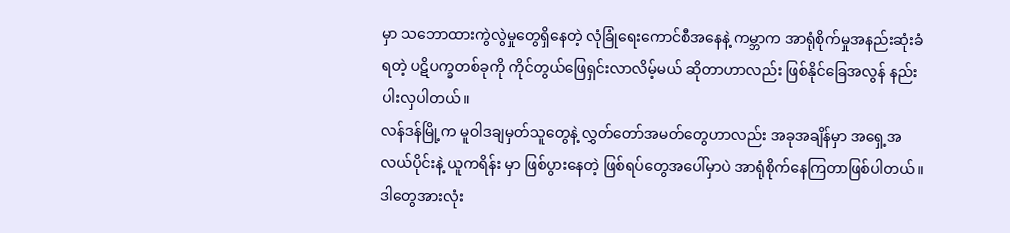မှာ သဘောထားကွဲလွဲမှုတွေရှိနေတဲ့ လုံခြုံရေးကောင်စီအနေနဲ့ ကမ္ဘာက အာရုံစိုက်မှုအနည်းဆုံးခံရတဲ့ ပဋိပက္ခတစ်ခုကို ကိုင်တွယ်ဖြေရှင်းလာလိမ့်မယ် ဆိုတာဟာလည်း ဖြစ်နိုင်ခြေအလွန် နည်းပါးလှပါတယ်။
လန်ဒန်မြို့က မူဝါဒချမှတ်သူတွေနဲ့ လွှတ်တော်အမတ်တွေဟာလည်း အခုအချိန်မှာ အရှေ့အလယ်ပိုင်းနဲ့ ယူကရိန်း မှာ ဖြစ်ပွားနေတဲ့ ဖြစ်ရပ်တွေအပေါ်မှာပဲ အာရုံစိုက်နေကြတာဖြစ်ပါတယ်။
ဒါတွေအားလုံး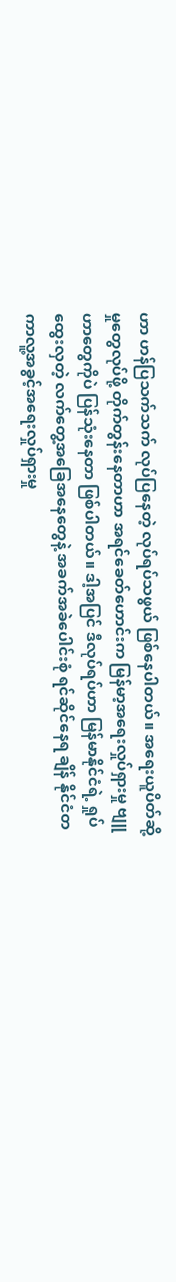ဟာ ဟန်ပြသက်သက် လုပ်ပြနေတဲ့ လုပ်ရပ်သဖွယ် ဖြစ်နေပါတယ်။ အရေးယူပိတ်ဆို့မှုတွေလုပ်ဖို့ တိုက်တွန်းနေတာဟာ အရင်ခေတ်ဟောင်းက မြန်မာ့အရေးလှုပ်ရှားမှု ဗျူဟာတွေကိုပဲ ပြန်သုံးနေတာ ဖြစ်ပါတယ်။ ဒါ့အပြင် ဒီလုပ်ရပ်ဟာ မြန်မာနိုင်ငံရဲ့ ရှုပ်ထွေးလှတဲ့ လက်တွေ့အခြေအနေတွေနဲ့ အခက်အခဲပေါင်းစုံ ရင်ဆိုင်နေရ ချိန် နိုင်ငံတကာလူ့အခွင့်အရေးလှုပ်ရှားမှု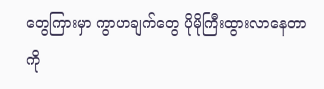တွေကြားမှာ ကွာဟချက်တွေ ပိုမိုကြီးထွားလာနေတာကို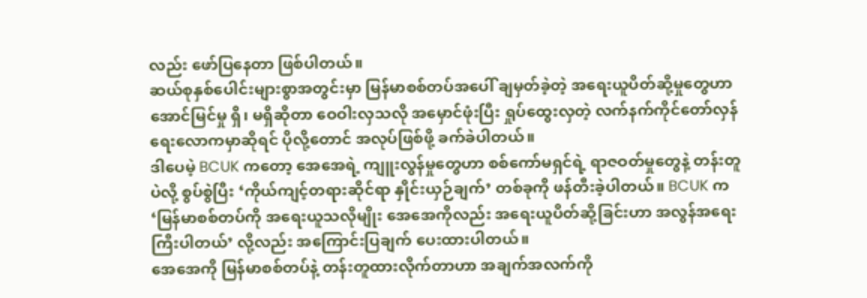လည်း ဖော်ပြနေတာ ဖြစ်ပါတယ်။
ဆယ်စုနှစ်ပေါင်းများစွာအတွင်းမှာ မြန်မာစစ်တပ်အပေါ် ချမှတ်ခဲ့တဲ့ အရေးယူပိတ်ဆို့မှုတွေဟာ အောင်မြင်မှု ရှိ၊ မရှိဆိုတာ ဝေဝါးလှသလို အမှောင်ဖုံးပြီး ရှုပ်ထွေးလှတဲ့ လက်နက်ကိုင်တော်လှန်ရေးလောကမှာဆိုရင် ပိုလို့တောင် အလုပ်ဖြစ်ဖို့ ခက်ခဲပါတယ်။
ဒါပေမဲ့ BCUK ကတော့ အေအေရဲ့ ကျူးလွန်မှုတွေဟာ စစ်ကော်မရှင်ရဲ့ ရာဇဝတ်မှုတွေနဲ့ တန်းတူပဲလို့ စွပ်စွဲပြီး ‘ကိုယ်ကျင့်တရားဆိုင်ရာ နှိုင်းယှဉ်ချက်’ တစ်ခုကို ဖန်တီးခဲ့ပါတယ်။ BCUK က ‘မြန်မာစစ်တပ်ကို အရေးယူသလိုမျိုး အေအေကိုလည်း အရေးယူပိတ်ဆို့ခြင်းဟာ အလွန်အရေးကြီးပါတယ်’ လို့လည်း အကြောင်းပြချက် ပေးထားပါတယ်။
အေအေကို မြန်မာစစ်တပ်နဲ့ တန်းတူထားလိုက်တာဟာ အချက်အလက်ကို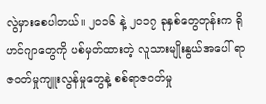လွဲမှားစေပါတယ်။ ၂၀၁၆ နဲ့ ၂၀၁၇ ခုနှစ်တွေတုန်းက ရိုဟင်ဂျာတွေကို ပစ်မှတ်ထားတဲ့ လူသားမျိုးနွယ်အပေါ် ရာဇဝတ်မှုကျူးလွန်မှုတွေနဲ့ စစ်ရာဇဝတ်မှု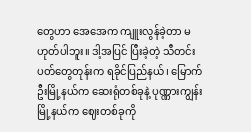တွေဟာ အေအေက ကျူးလွန်ခဲ့တာ မဟုတ်ပါဘူး။ ဒါ့အပြင် ပြီးခဲ့တဲ့ သီတင်းပတ်တွေတုန်းက ရခိုင်ပြည်နယ်၊ မြောက်ဦးမြို့နယ်က ဆေးရုံတစ်ခုနဲ့ ပုဏ္ဏားကျွန်းမြို့နယ်က ဈေးတစ်ခုကို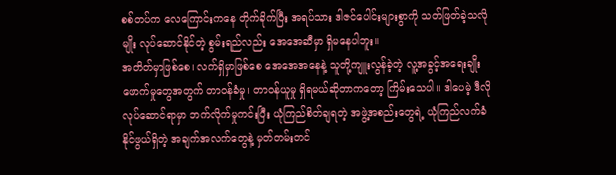စစ်တပ်က လေကြောင်းကနေ တိုက်ခိုက်ပြီး အရပ်သား ဒါဇင်ပေါင်းများစွာကို သတ်ဖြတ်ခဲ့သလိုမျိုး လုပ်ဆောင်နိုင်တဲ့ စွမ်းရည်လည်း အေအေဆီမှာ ရှိမနေပါဘူး။
အတိတ်မှာဖြစ်စေ၊ လက်ရှိမှာဖြစ်စေ အေအေအနေနဲ့ သူတို့ကျူးလွန်ခဲ့တဲ့ လူ့အခွင့်အရေးချိုးဖောက်မှုတွေအတွက် တာဝန်ခံမှု၊ တာဝန်ယူမှု ရှိရမယ်ဆိုတာကတော့ ကြိမ်းသေပါ။ ဒါပေမဲ့ ဒီလိုလုပ်ဆောင်ရာမှာ ဘက်လိုက်မှုကင်းပြီး ယုံကြည်စိတ်ချရတဲ့ အဖွဲ့အစည်းတွေရဲ့ ယုံကြည်လက်ခံနိုင်ဖွယ်ရှိတဲ့ အချက်အလက်တွေနဲ့ မှတ်တမ်းတင်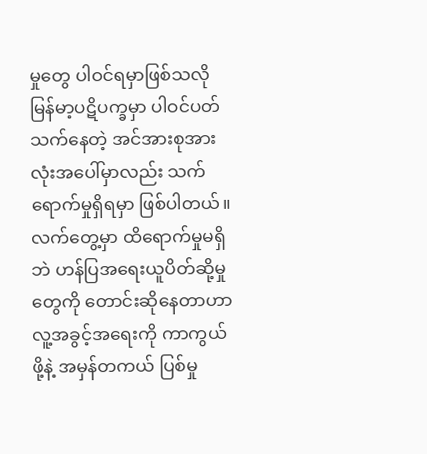မှုတွေ ပါဝင်ရမှာဖြစ်သလို မြန်မာ့ပဋိပက္ခမှာ ပါဝင်ပတ်သက်နေတဲ့ အင်အားစုအားလုံးအပေါ်မှာလည်း သက်ရောက်မှုရှိရမှာ ဖြစ်ပါတယ်။
လက်တွေ့မှာ ထိရောက်မှုမရှိဘဲ ဟန်ပြအရေးယူပိတ်ဆို့မှုတွေကို တောင်းဆိုနေတာဟာ လူ့အခွင့်အရေးကို ကာကွယ်ဖို့နဲ့ အမှန်တကယ် ပြစ်မှု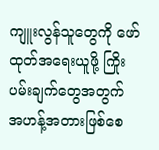ကျူးလွန်သူတွေကို ဖော်ထုတ်အရေးယူဖို့ ကြိုးပမ်းချက်တွေအတွက် အဟန့်အတားဖြစ်စေ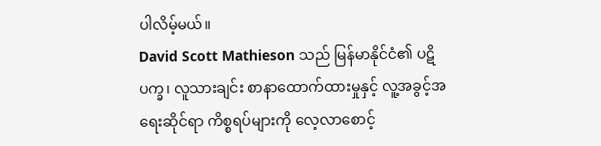ပါလိမ့်မယ်။
David Scott Mathieson သည် မြန်မာနိုင်ငံ၏ ပဋိပက္ခ၊ လူသားချင်း စာနာထောက်ထားမှုနှင့် လူ့အခွင့်အရေးဆိုင်ရာ ကိစ္စရပ်များကို လေ့လာစောင့်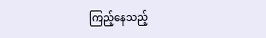ကြည့်နေသည့်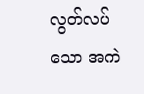လွတ်လပ်သော အကဲ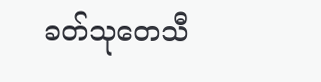ခတ်သုတေသီ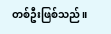တစ်ဦးဖြစ်သည်။